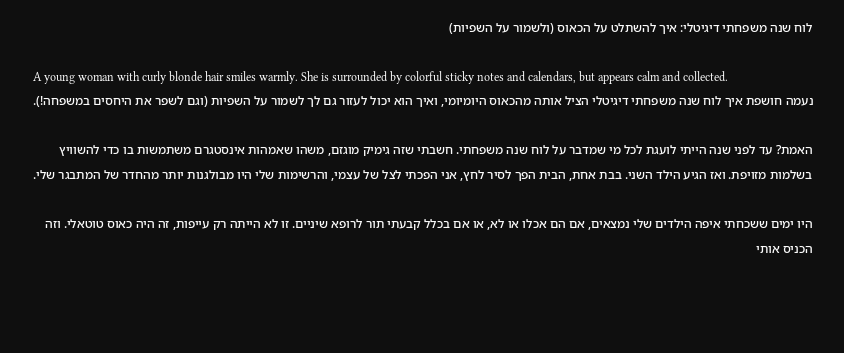לוח שנה משפחתי דיגיטלי: איך להשתלט על הכאוס (ולשמור על השפיות)

A young woman with curly blonde hair smiles warmly. She is surrounded by colorful sticky notes and calendars, but appears calm and collected.
נעמה חושפת איך לוח שנה משפחתי דיגיטלי הציל אותה מהכאוס היומיומי, ואיך הוא יכול לעזור גם לך לשמור על השפיות (וגם לשפר את היחסים במשפחה!).

האמת? עד לפני שנה הייתי לועגת לכל מי שמדבר על לוח שנה משפחתי. חשבתי שזה גימיק מוגזם, משהו שאמהות אינסטגרם משתמשות בו כדי להשוויץ בשלמות מזויפת. ואז הגיע הילד השני. בבת אחת, הבית הפך לסיר לחץ, אני הפכתי לצל של עצמי, והרשימות שלי היו מבולגנות יותר מהחדר של המתבגר שלי.

היו ימים ששכחתי איפה הילדים שלי נמצאים, אם הם אכלו או לא, או אם בכלל קבעתי תור לרופא שיניים. זו לא הייתה רק עייפות, זה היה כאוס טוטאלי. וזה הכניס אותי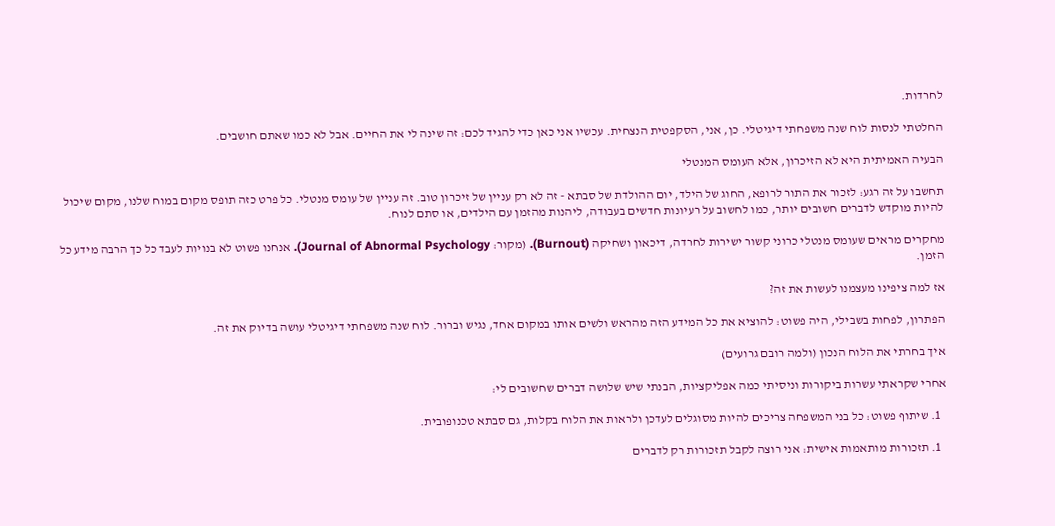לחרדות.

החלטתי לנסות לוח שנה משפחתי דיגיטלי. כן, אני, הסקפטית הנצחית. עכשיו אני כאן כדי להגיד לכם: זה שינה לי את החיים. אבל לא כמו שאתם חושבים.

הבעיה האמיתית היא לא הזיכרון, אלא העומס המנטלי

תחשבו על זה רגע: לזכור את התור לרופא, החוג של הילד, יום ההולדת של סבתא - זה לא רק עניין של זיכרון טוב. זה עניין של עומס מנטלי. כל פרט כזה תופס מקום במוח שלנו, מקום שיכול להיות מוקדש לדברים חשובים יותר, כמו לחשוב על רעיונות חדשים בעבודה, ליהנות מהזמן עם הילדים, או סתם לנוח.

מחקרים מראים שעומס מנטלי כרוני קשור ישירות לחרדה, דיכאון ושחיקה (Burnout). (מקור: Journal of Abnormal Psychology). אנחנו פשוט לא בנויות לעבד כל כך הרבה מידע כל הזמן.

אז למה ציפינו מעצמנו לעשות את זה?

הפתרון, לפחות בשבילי, היה פשוט: להוציא את כל המידע הזה מהראש ולשים אותו במקום אחד, נגיש וברור. לוח שנה משפחתי דיגיטלי עושה בדיוק את זה.

איך בחרתי את הלוח הנכון (ולמה רובם גרועים)

אחרי שקראתי עשרות ביקורות וניסיתי כמה אפליקציות, הבנתי שיש שלושה דברים שחשובים לי:

  1. שיתוף פשוט: כל בני המשפחה צריכים להיות מסוגלים לעדכן ולראות את הלוח בקלות, גם סבתא טכנופובית.

  1. תזכורות מותאמות אישית: אני רוצה לקבל תזכורות רק לדברים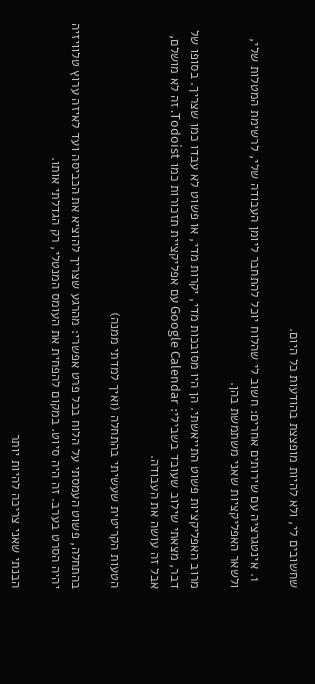שחשובים לי, ולא להיות מופצצת בהודעות כל היום.

  1. אינטגרציה עם שירותים אחרים: חשוב לי שהלוח יוכל להתחבר ליומן העבודה שלי, לרשימת המטלות שלי, ולשאר האפליקציות שאני משתמשת בהן.

מרוב האפליקציות פשוט התייאשתי. הן היו מסובכות מדי, יקרות מדי, או פשוט לא עבדו כמו שצריך. בסופו של דבר, מצאתי שילוב שעובד בשבילי: Google Calendar עם אפליקציית תזכורות כמו Todoist. זה לא מושלם, אבל זה עושה את העבודה.

הטעות הקריטית שעשיתי בהתחלה (ואיך למדתי ממנה)

בהתחלה, פשוט העמסתי על הלוח בכל פרט אפשרי: מהרגע שצריך להוציא את הכביסה ועד לאיזה ערוץ טלוויזיה יהיה הסרט בערב. זה היה סיוט. במקום להפחית את העומס המנטלי, רק הגדלתי אותו.

הבנתי שאני צריכה להיות יותר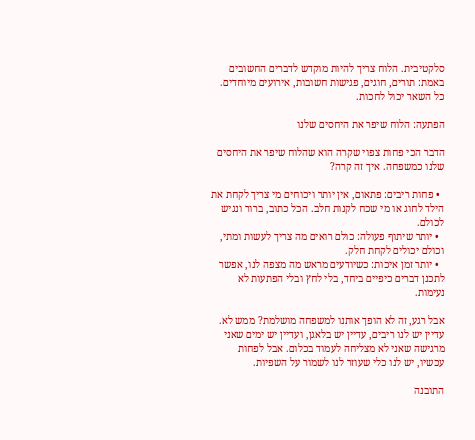סלקטיבית. הלוח צריך להיות מוקדש לדברים החשובים באמת: תורים, חוגים, פגישות חשובות, אירועים מיוחדים. כל השאר יכול לחכות.

הפתעה: הלוח שיפר את היחסים שלנו

הדבר הכי פחות צפוי שקרה הוא שהלוח שיפר את היחסים שלנו כמשפחה. איך זה קרה?

  • פחות ריבים: פתאום, אין יותר ויכוחים מי צריך לקחת את הילד לחוג או מי שכח לקנות חלב. הכל כתוב, ברור ונגיש לכולם.
  • יותר שיתוף פעולה: כולם רואים מה צריך לעשות ומתי, וכולם יכולים לקחת חלק.
  • יותר זמן איכות: כשיודעים מראש מה מצפה לנו, אפשר לתכנן דברים כיפיים ביחד, בלי לחץ ובלי הפתעות לא נעימות.

אבל רגע, זה לא הופך אותנו למשפחה מושלמת? ממש לא. עדיין יש לנו ריבים, עדיין יש בלאגן, ועדיין יש ימים שאני מרגישה שאני לא מצליחה לעמוד בכלום. אבל לפחות עכשיו, יש לנו כלי שעוזר לנו לשמור על השפיות.

התובנה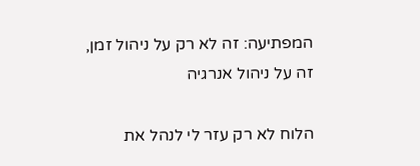המפתיעה: זה לא רק על ניהול זמן, זה על ניהול אנרגיה

הלוח לא רק עזר לי לנהל את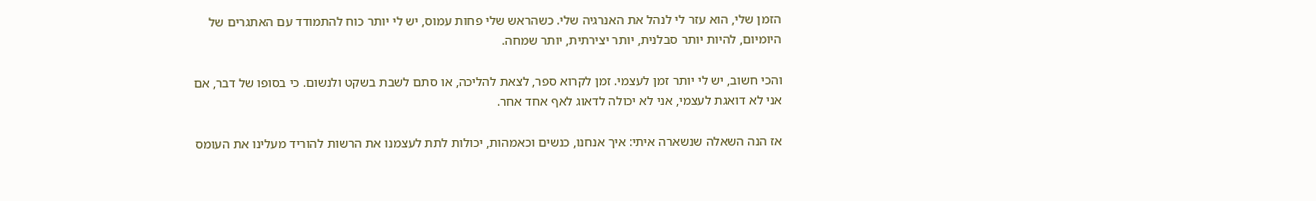הזמן שלי, הוא עזר לי לנהל את האנרגיה שלי. כשהראש שלי פחות עמוס, יש לי יותר כוח להתמודד עם האתגרים של היומיום, להיות יותר סבלנית, יותר יצירתית, יותר שמחה.

והכי חשוב, יש לי יותר זמן לעצמי. זמן לקרוא ספר, לצאת להליכה, או סתם לשבת בשקט ולנשום. כי בסופו של דבר, אם אני לא דואגת לעצמי, אני לא יכולה לדאוג לאף אחד אחר.

אז הנה השאלה שנשארה איתי: איך אנחנו, כנשים וכאמהות, יכולות לתת לעצמנו את הרשות להוריד מעלינו את העומס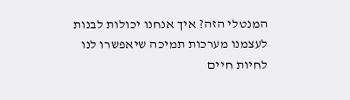המנטלי הזה? איך אנחנו יכולות לבנות לעצמנו מערכות תמיכה שיאפשרו לנו לחיות חיים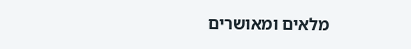מלאים ומאושרים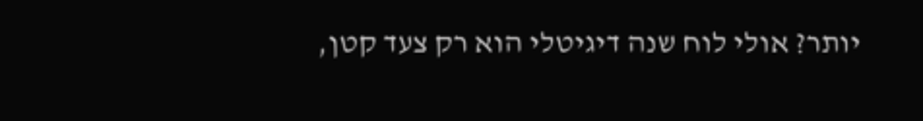יותר? אולי לוח שנה דיגיטלי הוא רק צעד קטן,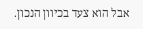אבל הוא צעד בכיוון הנכון.